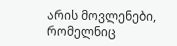არის მოვლენები, რომელნიც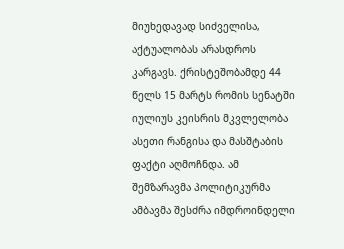მიუხედავად სიძველისა, აქტუალობას არასდროს კარგავს. ქრისტეშობამდე 44 წელს 15 მარტს რომის სენატში იულიუს კეისრის მკვლელობა ასეთი რანგისა და მასშტაბის ფაქტი აღმოჩნდა. ამ შემზარავმა პოლიტიკურმა ამბავმა შესძრა იმდროინდელი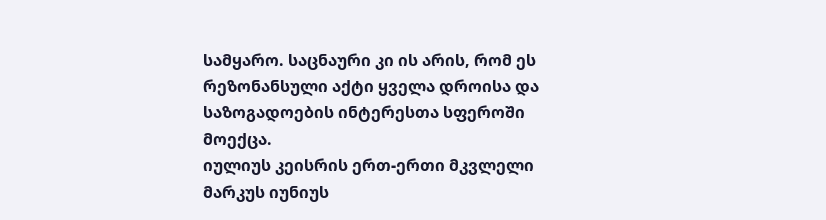სამყარო. საცნაური კი ის არის, რომ ეს რეზონანსული აქტი ყველა დროისა და საზოგადოების ინტერესთა სფეროში მოექცა.
იულიუს კეისრის ერთ-ერთი მკვლელი მარკუს იუნიუს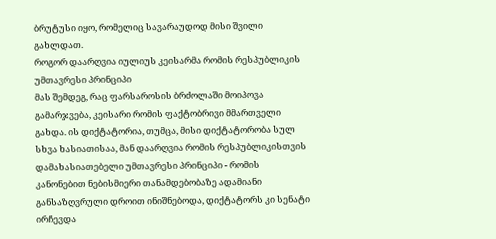ბრუტუსი იყო, რომელიც სავარაუდოდ მისი შვილი გახლდათ.
როგორ დაარღვია იულიუს კეისარმა რომის რესპუბლიკის უმთავრესი პრინციპი
მას შემდეგ, რაც ფარსაროსის ბრძოლაში მოიპოვა გამარჯვება, კეისარი რომის ფაქტობრივი მმართველი გახდა. ის დიქტატორია, თუმცა, მისი დიქტატორობა სულ სხვა ხასიათისაა, მან დაარღვია რომის რესპუბლიკისთვის დამახასიათებელი უმთავრესი პრინციპი - რომის კანონებით ნებისმიერი თანამდებობაზე ადამიანი განსაზღვრული დროით ინიშნებოდა, დიქტატორს კი სენატი ირჩევდა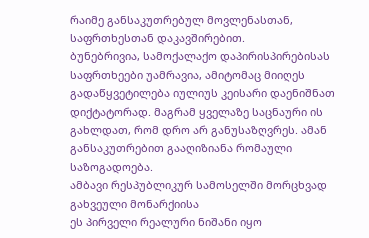რაიმე განსაკუთრებულ მოვლენასთან, საფრთხესთან დაკავშირებით.
ბუნებრივია, სამოქალაქო დაპირისპირებისას საფრთხეები უამრავია, ამიტომაც მიიღეს გადაწყვეტილება იულიუს კეისარი დაენიშნათ დიქტატორად. მაგრამ ყველაზე საცნაური ის გახლდათ, რომ დრო არ განუსაზღვრეს. ამან განსაკუთრებით გააღიზიანა რომაული საზოგადოება.
ამბავი რესპუბლიკურ სამოსელში მორცხვად გახვეული მონარქიისა
ეს პირველი რეალური ნიშანი იყო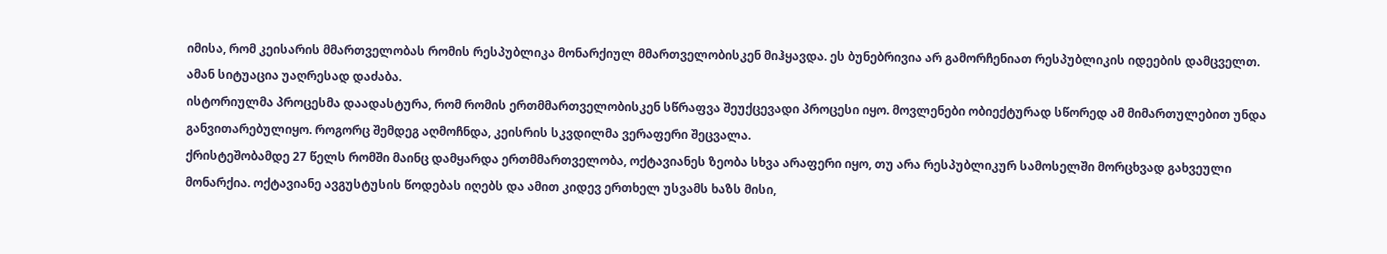იმისა, რომ კეისარის მმართველობას რომის რესპუბლიკა მონარქიულ მმართველობისკენ მიჰყავდა. ეს ბუნებრივია არ გამორჩენიათ რესპუბლიკის იდეების დამცველთ. ამან სიტუაცია უაღრესად დაძაბა.
ისტორიულმა პროცესმა დაადასტურა, რომ რომის ერთმმართველობისკენ სწრაფვა შეუქცევადი პროცესი იყო. მოვლენები ობიექტურად სწორედ ამ მიმართულებით უნდა განვითარებულიყო. როგორც შემდეგ აღმოჩნდა, კეისრის სკვდილმა ვერაფერი შეცვალა.
ქრისტეშობამდე 27 წელს რომში მაინც დამყარდა ერთმმართველობა, ოქტავიანეს ზეობა სხვა არაფერი იყო, თუ არა რესპუბლიკურ სამოსელში მორცხვად გახვეული მონარქია. ოქტავიანე ავგუსტუსის წოდებას იღებს და ამით კიდევ ერთხელ უსვამს ხაზს მისი,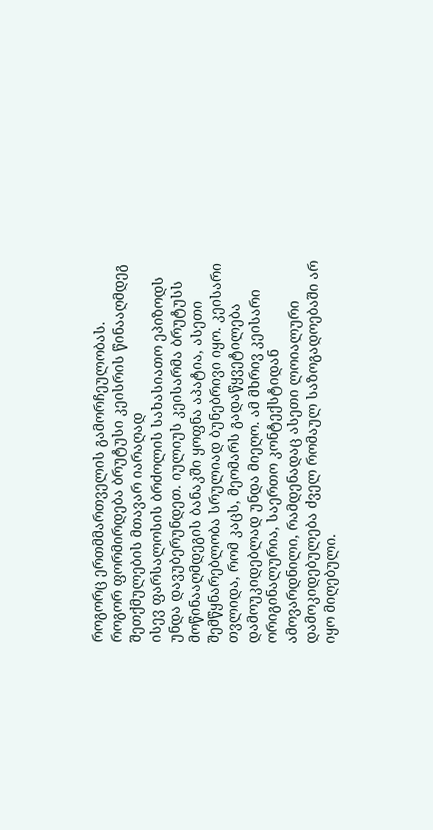როგორც ერთმმართველის გამორჩეულობას.
როგორ ფორმირდება ბრუტუსი კეისრის წინააღმდეგ შეთქმულების მთავარ იარაღად
ისევ ფარსალოსის ბრძოლის სახასიათო ეპიზოდს უნდა დავუბერუნდეთ. იულიუს კეისარმა ბრუტუსს მოწინააღმდეგის ბანაკში ყოფნა აპატია, ასეთი შემწყნარებლობა სრულიად ბუნებრივი იყო. კეისარი თვლიდა, რომ კაცს, მეომარს გადაწყვეტილება დამოუკიდებლად უნდა მიეღო. ამ მხრივ კეისარი ორიგინალურია, საერთო კონტექსტიდან ამოვარდნილი, რამდენადაც ასეთი ლოიალური დამოკიდებულება ძველ რომაულ საზოგადოებაში არ იყო მიღებული.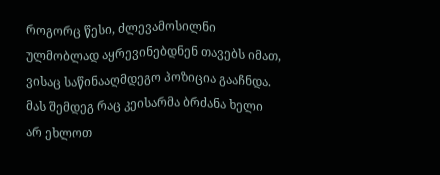როგორც წესი, ძლევამოსილნი ულმობლად აყრევინებდნენ თავებს იმათ, ვისაც საწინააღმდეგო პოზიცია გააჩნდა.
მას შემდეგ რაც კეისარმა ბრძანა ხელი არ ეხლოთ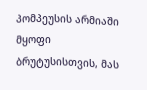პომპეუსის არმიაში მყოფი ბრუტუსისთვის, მას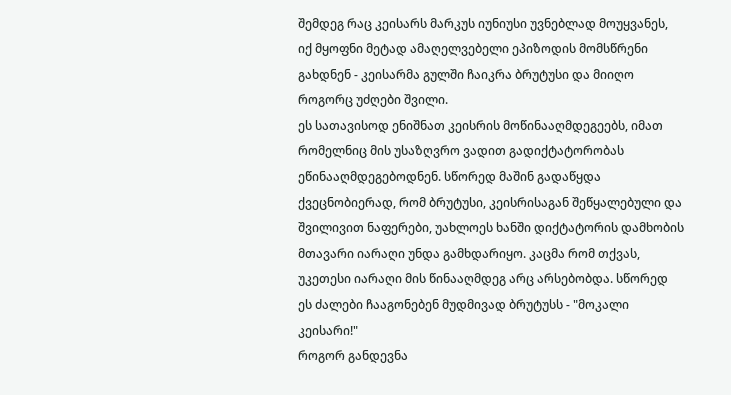შემდეგ რაც კეისარს მარკუს იუნიუსი უვნებლად მოუყვანეს, იქ მყოფნი მეტად ამაღელვებელი ეპიზოდის მომსწრენი გახდნენ - კეისარმა გულში ჩაიკრა ბრუტუსი და მიიღო როგორც უძღები შვილი.
ეს სათავისოდ ენიშნათ კეისრის მოწინააღმდეგეებს, იმათ რომელნიც მის უსაზღვრო ვადით გადიქტატორობას ეწინააღმდეგებოდნენ. სწორედ მაშინ გადაწყდა ქვეცნობიერად, რომ ბრუტუსი, კეისრისაგან შეწყალებული და შვილივით ნაფერები, უახლოეს ხანში დიქტატორის დამხობის მთავარი იარაღი უნდა გამხდარიყო. კაცმა რომ თქვას, უკეთესი იარაღი მის წინააღმდეგ არც არსებობდა. სწორედ ეს ძალები ჩააგონებენ მუდმივად ბრუტუსს - "მოკალი კეისარი!"
როგორ განდევნა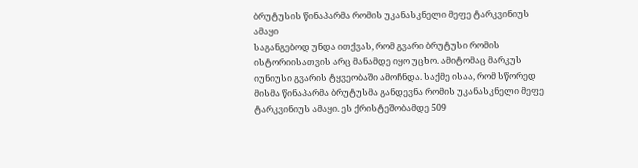ბრუტუსის წინაპარმა რომის უკანასკნელი მეფე ტარკვინიუს ამაყი
საგანგებოდ უნდა ითქვას, რომ გვარი ბრუტუსი რომის ისტორიისათვის არც მანამდე იყო უცხო. ამიტომაც მარკუს იუნიუსი გვარის ტყვეობაში ამოჩნდა. საქმე ისაა, რომ სწორედ მისმა წინაპარმა ბრუტუსმა განდევნა რომის უკანასკნელი მეფე ტარკვინიუს ამაყი. ეს ქრისტეშობამდე 509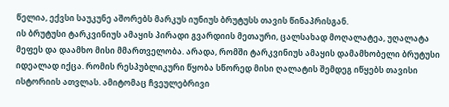წელია, ექვსი საუკუნე აშორებს მარკუს იუნიუს ბრუტუსს თავის წინაპრისგან.
ის ბრუტუსი ტარკვინიუს ამაყის პირადი გვარდიის მეთაური, ცალსახად მოღალატეა, უღალატა მეფეს და დაამხო მისი მმართველობა. არადა, რომში ტარკვინიუს ამაყის დამამხობელი ბრუტუსი იდეალად იქცა. რომის რესპუბლიკური წყობა სწორედ მისი ღალატის შემდეგ იწყებს თავისი ისტორიის ათვლას. ამიტომაც ჩვეულებრივი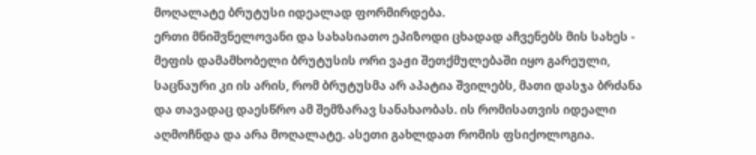მოღალატე ბრუტუსი იდეალად ფორმირდება.
ერთი მნიშვნელოვანი და სახასიათო ეპიზოდი ცხადად აჩვენებს მის სახეს - მეფის დამამხობელი ბრუტუსის ორი ვაჟი შეთქმულებაში იყო გარეული, საცნაური კი ის არის, რომ ბრუტუსმა არ აპატია შვილებს, მათი დასჯა ბრძანა და თავადაც დაესწრო ამ შემზარავ სანახაობას. ის რომისათვის იდეალი აღმოჩნდა და არა მოღალატე. ასეთი გახლდათ რომის ფსიქოლოგია.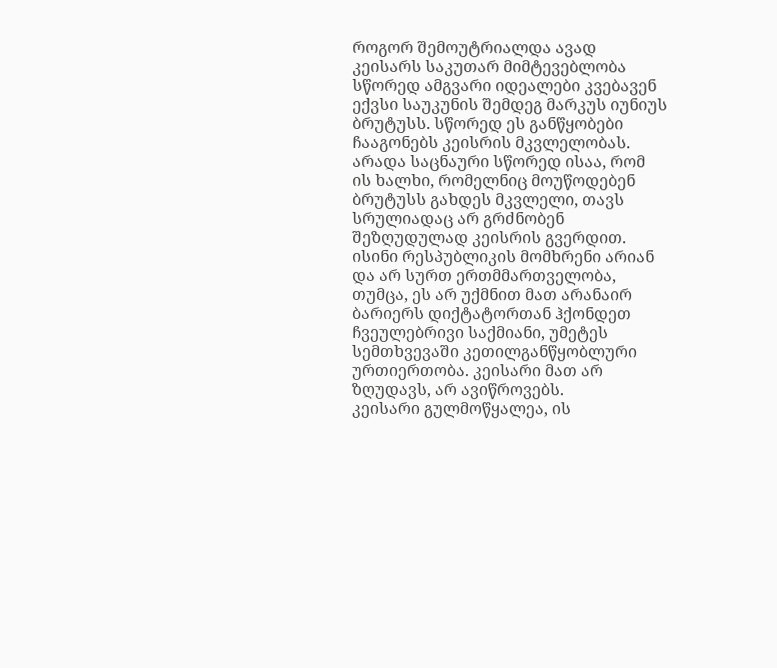როგორ შემოუტრიალდა ავად კეისარს საკუთარ მიმტევებლობა
სწორედ ამგვარი იდეალები კვებავენ ექვსი საუკუნის შემდეგ მარკუს იუნიუს ბრუტუსს. სწორედ ეს განწყობები ჩააგონებს კეისრის მკვლელობას. არადა საცნაური სწორედ ისაა, რომ ის ხალხი, რომელნიც მოუწოდებენ ბრუტუსს გახდეს მკვლელი, თავს სრულიადაც არ გრძნობენ შეზღუდულად კეისრის გვერდით. ისინი რესპუბლიკის მომხრენი არიან და არ სურთ ერთმმართველობა, თუმცა, ეს არ უქმნით მათ არანაირ ბარიერს დიქტატორთან ჰქონდეთ ჩვეულებრივი საქმიანი, უმეტეს სემთხვევაში კეთილგანწყობლური ურთიერთობა. კეისარი მათ არ ზღუდავს, არ ავიწროვებს.
კეისარი გულმოწყალეა, ის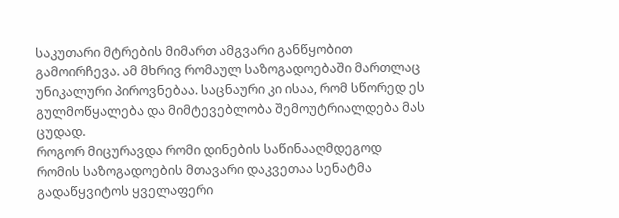საკუთარი მტრების მიმართ ამგვარი განწყობით გამოირჩევა. ამ მხრივ რომაულ საზოგადოებაში მართლაც უნიკალური პიროვნებაა. საცნაური კი ისაა, რომ სწორედ ეს გულმოწყალება და მიმტევებლობა შემოუტრიალდება მას ცუდად.
როგორ მიცურავდა რომი დინების საწინააღმდეგოდ
რომის საზოგადოების მთავარი დაკვეთაა სენატმა გადაწყვიტოს ყველაფერი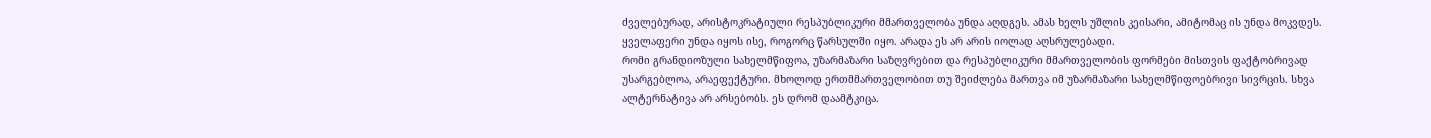ძველებურად, არისტოკრატიული რესპუბლიკური მმართველობა უნდა აღდგეს. ამას ხელს უშლის კეისარი, ამიტომაც ის უნდა მოკვდეს. ყველაფერი უნდა იყოს ისე, როგორც წარსულში იყო. არადა ეს არ არის იოლად აღსრულებადი.
რომი გრანდიოზული სახელმწიფოა, უზარმაზარი საზღვრებით და რესპუბლიკური მმართველობის ფორმები მისთვის ფაქტობრივად უსარგებლოა, არაეფექტური. მხოლოდ ერთმმართველობით თუ შეიძლება მართვა იმ უზარმაზარი სახელმწიფოებრივი სივრცის. სხვა ალტერნატივა არ არსებობს. ეს დრომ დაამტკიცა.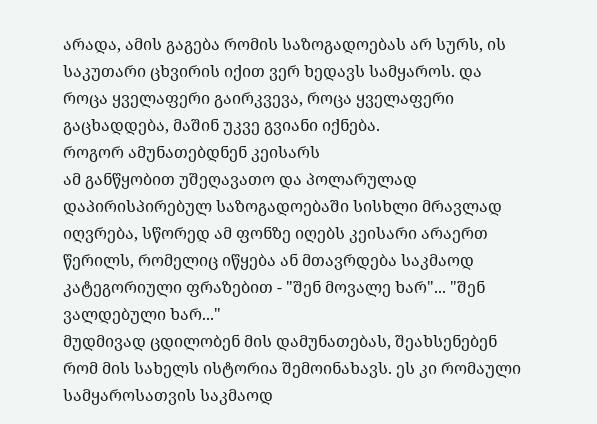არადა, ამის გაგება რომის საზოგადოებას არ სურს, ის საკუთარი ცხვირის იქით ვერ ხედავს სამყაროს. და როცა ყველაფერი გაირკვევა, როცა ყველაფერი გაცხადდება, მაშინ უკვე გვიანი იქნება.
როგორ ამუნათებდნენ კეისარს
ამ განწყობით უშეღავათო და პოლარულად დაპირისპირებულ საზოგადოებაში სისხლი მრავლად იღვრება, სწორედ ამ ფონზე იღებს კეისარი არაერთ წერილს, რომელიც იწყება ან მთავრდება საკმაოდ კატეგორიული ფრაზებით - "შენ მოვალე ხარ"... "შენ ვალდებული ხარ..."
მუდმივად ცდილობენ მის დამუნათებას, შეახსენებენ რომ მის სახელს ისტორია შემოინახავს. ეს კი რომაული სამყაროსათვის საკმაოდ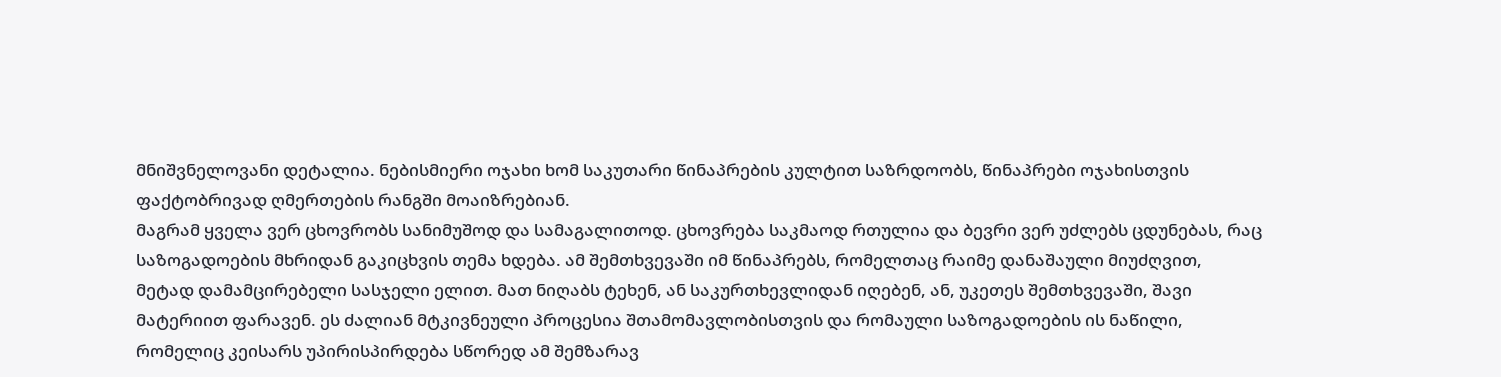მნიშვნელოვანი დეტალია. ნებისმიერი ოჯახი ხომ საკუთარი წინაპრების კულტით საზრდოობს, წინაპრები ოჯახისთვის ფაქტობრივად ღმერთების რანგში მოაიზრებიან.
მაგრამ ყველა ვერ ცხოვრობს სანიმუშოდ და სამაგალითოდ. ცხოვრება საკმაოდ რთულია და ბევრი ვერ უძლებს ცდუნებას, რაც საზოგადოების მხრიდან გაკიცხვის თემა ხდება. ამ შემთხვევაში იმ წინაპრებს, რომელთაც რაიმე დანაშაული მიუძღვით, მეტად დამამცირებელი სასჯელი ელით. მათ ნიღაბს ტეხენ, ან საკურთხევლიდან იღებენ, ან, უკეთეს შემთხვევაში, შავი მატერიით ფარავენ. ეს ძალიან მტკივნეული პროცესია შთამომავლობისთვის და რომაული საზოგადოების ის ნაწილი, რომელიც კეისარს უპირისპირდება სწორედ ამ შემზარავ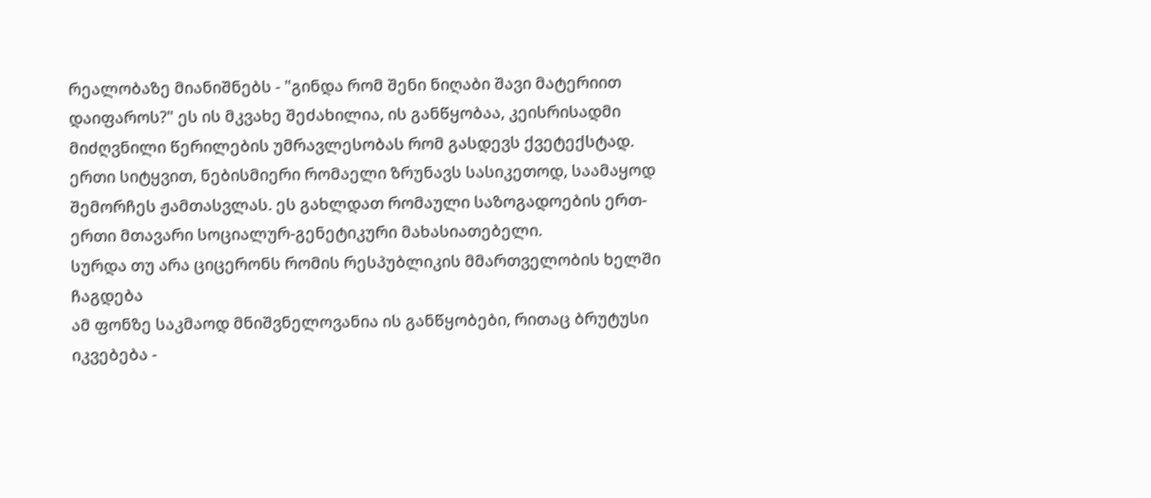რეალობაზე მიანიშნებს - "გინდა რომ შენი ნიღაბი შავი მატერიით დაიფაროს?" ეს ის მკვახე შეძახილია, ის განწყობაა, კეისრისადმი მიძღვნილი წერილების უმრავლესობას რომ გასდევს ქვეტექსტად.
ერთი სიტყვით, ნებისმიერი რომაელი ზრუნავს სასიკეთოდ, საამაყოდ შემორჩეს ჟამთასვლას. ეს გახლდათ რომაული საზოგადოების ერთ-ერთი მთავარი სოციალურ-გენეტიკური მახასიათებელი.
სურდა თუ არა ციცერონს რომის რესპუბლიკის მმართველობის ხელში ჩაგდება
ამ ფონზე საკმაოდ მნიშვნელოვანია ის განწყობები, რითაც ბრუტუსი იკვებება -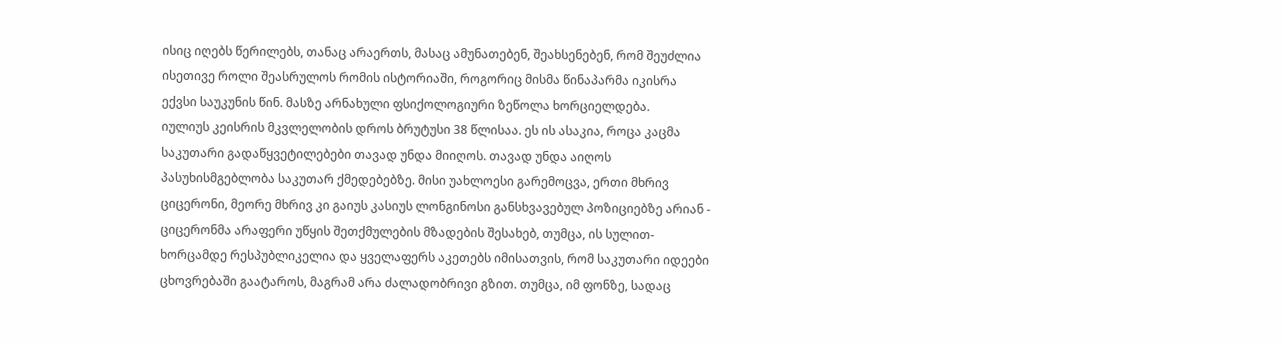ისიც იღებს წერილებს, თანაც არაერთს, მასაც ამუნათებენ, შეახსენებენ, რომ შეუძლია ისეთივე როლი შეასრულოს რომის ისტორიაში, როგორიც მისმა წინაპარმა იკისრა ექვსი საუკუნის წინ. მასზე არნახული ფსიქოლოგიური ზეწოლა ხორციელდება.
იულიუს კეისრის მკვლელობის დროს ბრუტუსი 38 წლისაა. ეს ის ასაკია, როცა კაცმა საკუთარი გადაწყვეტილებები თავად უნდა მიიღოს. თავად უნდა აიღოს პასუხისმგებლობა საკუთარ ქმედებებზე. მისი უახლოესი გარემოცვა, ერთი მხრივ ციცერონი, მეორე მხრივ კი გაიუს კასიუს ლონგინოსი განსხვავებულ პოზიციებზე არიან - ციცერონმა არაფერი უწყის შეთქმულების მზადების შესახებ, თუმცა, ის სულით-ხორცამდე რესპუბლიკელია და ყველაფერს აკეთებს იმისათვის, რომ საკუთარი იდეები ცხოვრებაში გაატაროს, მაგრამ არა ძალადობრივი გზით. თუმცა, იმ ფონზე, სადაც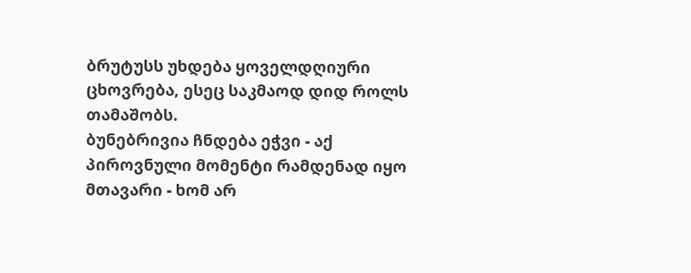ბრუტუსს უხდება ყოველდღიური ცხოვრება, ესეც საკმაოდ დიდ როლს თამაშობს.
ბუნებრივია ჩნდება ეჭვი - აქ პიროვნული მომენტი რამდენად იყო მთავარი - ხომ არ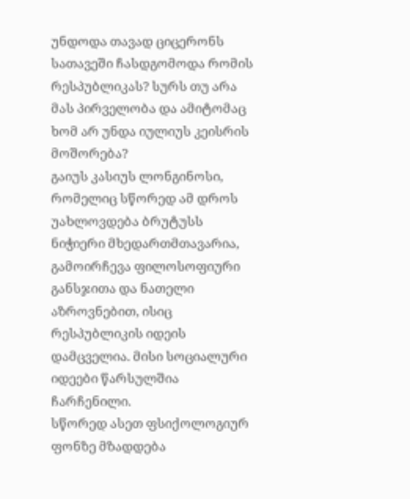უნდოდა თავად ციცერონს სათავეში ჩასდგომოდა რომის რესპუბლიკას? სურს თუ არა მას პირველობა და ამიტომაც ხომ არ უნდა იულიუს კეისრის მოშორება?
გაიუს კასიუს ლონგინოსი, რომელიც სწორედ ამ დროს უახლოვდება ბრუტუსს ნიჭიერი მხედართმთავარია, გამოირჩევა ფილოსოფიური განსჯითა და ნათელი აზროვნებით, ისიც რესპუბლიკის იდეის დამცველია. მისი სოციალური იდეები წარსულშია ჩარჩენილი.
სწორედ ასეთ ფსიქოლოგიურ ფონზე მზადდება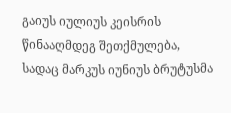გაიუს იულიუს კეისრის წინააღმდეგ შეთქმულება, სადაც მარკუს იუნიუს ბრუტუსმა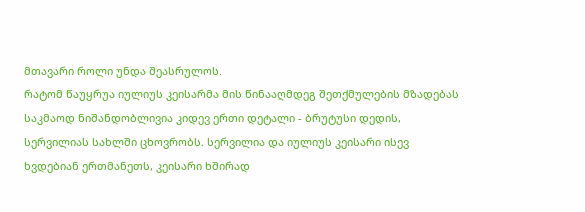მთავარი როლი უნდა შეასრულოს.
რატომ წაუყრუა იულიუს კეისარმა მის წინააღმდეგ შეთქმულების მზადებას
საკმაოდ ნიშანდობლივია კიდევ ერთი დეტალი - ბრუტუსი დედის, სერვილიას სახლში ცხოვრობს. სერვილია და იულიუს კეისარი ისევ ხვდებიან ერთმანეთს, კეისარი ხშირად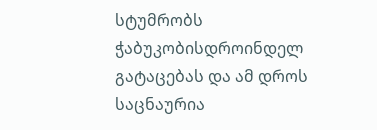სტუმრობს ჭაბუკობისდროინდელ გატაცებას და ამ დროს საცნაურია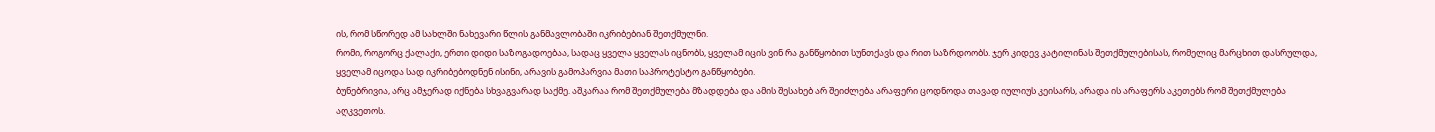ის, რომ სწორედ ამ სახლში ნახევარი წლის განმავლობაში იკრიბებიან შეთქმულნი.
რომი, როგორც ქალაქი, ერთი დიდი საზოგადოებაა, სადაც ყველა ყველას იცნობს, ყველამ იცის ვინ რა განწყობით სუნთქავს და რით საზრდოობს. ჯერ კიდევ კატილინას შეთქმულებისას, რომელიც მარცხით დასრულდა, ყველამ იცოდა სად იკრიბებოდნენ ისინი, არავის გამოპარვია მათი საპროტესტო განწყობები.
ბუნებრივია, არც ამჯერად იქნება სხვაგვარად საქმე. აშკარაა რომ შეთქმულება მზადდება და ამის შესახებ არ შეიძლება არაფერი ცოდნოდა თავად იულიუს კეისარს, არადა ის არაფერს აკეთებს რომ შეთქმულება აღკვეთოს.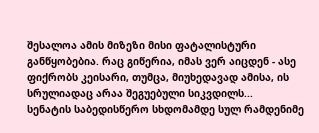შესალოა ამის მიზეზი მისი ფატალისტური განწყობებია. რაც გიწერია, იმას ვერ აიცდენ - ასე ფიქრობს კეისარი, თუმცა, მიუხედავად ამისა, ის სრულიადაც არაა შეგუებული სიკვდილს...
სენატის საბედისწერო სხდომამდე სულ რამდენიმე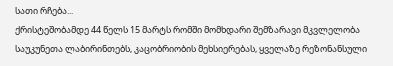სათი რჩება...
ქრისტეშობამდე 44 წელს 15 მარტს რომში მომხდარი შემზარავი მკვლელობა საუკუნეთა ლაბირინთებს, კაცობრიობის მეხსიერებას, ყველაზე რეზონანსული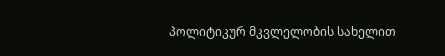პოლიტიკურ მკვლელობის სახელით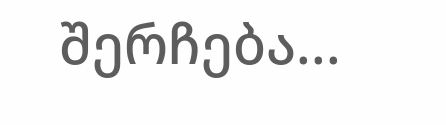შერჩება...